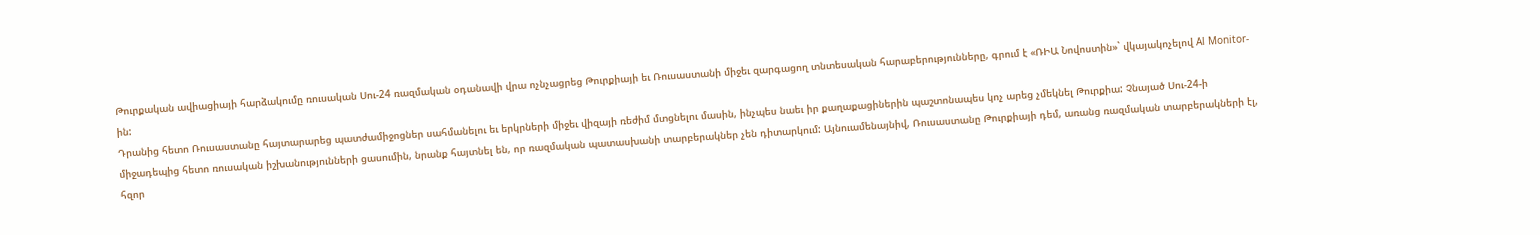Թուրքական ավիացիայի հարձակումը ռուսական Սու-24 ռազմական օդանավի վրա ոչնչացրեց Թուրքիայի եւ Ռուսաստանի միջեւ զարգացող տնտեսական հարաբերությունները, գրում է «ՌԻԱ Նովոստին»` վկայակոչելով Al Monitor-ին:
Դրանից հետո Ռուսաստանը հայտարարեց պատժամիջոցներ սահմանելու եւ երկրների միջեւ վիզայի ռեժիմ մտցնելու մասին, ինչպես նաեւ իր քաղաքացիներին պաշտոնապես կոչ արեց չմեկնել Թուրքիա: Չնայած Սու-24-ի միջադեպից հետո ռուսական իշխանությունների ցասումին, նրանք հայտնել են, որ ռազմական պատասխանի տարբերակներ չեն դիտարկում: Այնուամենայնիվ, Ռուսաստանը Թուրքիայի դեմ, առանց ռազմական տարբերակների էլ, հզոր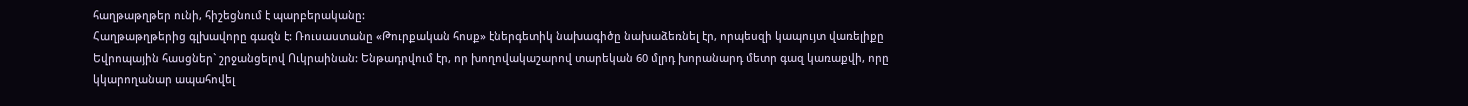հաղթաթղթեր ունի, հիշեցնում է պարբերականը:
Հաղթաթղթերից գլխավորը գազն է: Ռուսաստանը «Թուրքական հոսք» էներգետիկ նախագիծը նախաձեռնել էր, որպեսզի կապույտ վառելիքը Եվրոպային հասցներ` շրջանցելով Ուկրաինան: Ենթադրվում էր, որ խողովակաշարով տարեկան 60 մլրդ խորանարդ մետր գազ կառաքվի, որը կկարողանար ապահովել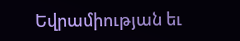Եվրամիության եւ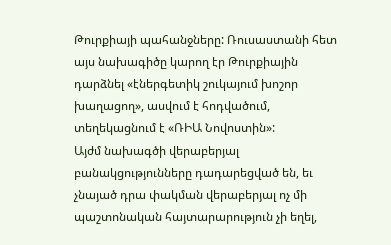Թուրքիայի պահանջները: Ռուսաստանի հետ այս նախագիծը կարող էր Թուրքիային դարձնել «էներգետիկ շուկայում խոշոր խաղացող», ասվում է հոդվածում, տեղեկացնում է «ՌԻԱ Նովոստին»:
Այժմ նախագծի վերաբերյալ բանակցությունները դադարեցված են, եւ չնայած դրա փակման վերաբերյալ ոչ մի պաշտոնական հայտարարություն չի եղել,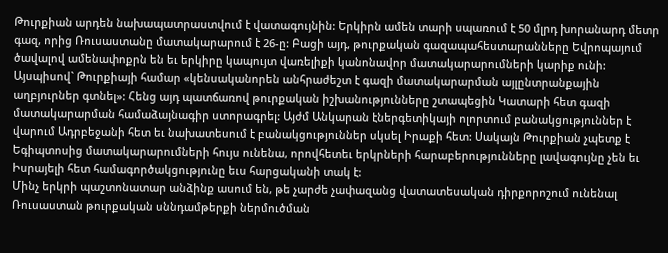Թուրքիան արդեն նախապատրաստվում է վատագույնին: Երկիրն ամեն տարի սպառում է 50 մլրդ խորանարդ մետր գազ, որից Ռուսաստանը մատակարարում է 26-ը: Բացի այդ, թուրքական գազապահեստարանները Եվրոպայում ծավալով ամենափոքրն են եւ երկիրը կապույտ վառելիքի կանոնավոր մատակարարումների կարիք ունի:
Այսպիսով` Թուրքիայի համար «կենսականորեն անհրաժեշտ է գազի մատակարարման այլընտրանքային աղբյուրներ գտնել»: Հենց այդ պատճառով թուրքական իշխանությունները շտապեցին Կատարի հետ գազի մատակարարման համաձայնագիր ստորագրել: Այժմ Անկարան էներգետիկայի ոլորտում բանակցություններ է վարում Ադրբեջանի հետ եւ նախատեսում է բանակցություններ սկսել Իրաքի հետ: Սակայն Թուրքիան չպետք է Եգիպտոսից մատակարարումների հույս ունենա, որովհետեւ երկրների հարաբերությունները լավագույնը չեն եւ Իսրայելի հետ համագործակցությունը եւս հարցականի տակ է:
Մինչ երկրի պաշտոնատար անձինք ասում են, թե չարժե չափազանց վատատեսական դիրքորոշում ունենալ Ռուսաստան թուրքական սննդամթերքի ներմուծման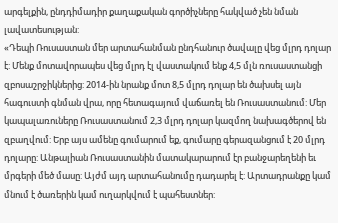արգելքին, ընդդիմադիր քաղաքական գործիչները հակված չեն նման լավատեսության:
«Դեպի Ռուսաստան մեր արտահանման ընդհանուր ծավալը վեց մլրդ դոլար է: Մենք մոտավորապես վեց մլրդ էլ վաստակում ենք 4,5 մլն ռուսաստանցի զբոսաշրջիկներից: 2014-ին նրանք մոտ 8,5 մլրդ դոլար են ծախսել այն հագուստի գնման վրա, որը հետագայում վաճառել են Ռուսաստանում: Մեր կապալառուները Ռուսաստանում 2,3 մլրդ դոլար կազմող նախագծերով են զբաղվում: Երբ այս ամենը գումարում եք, գումարը գերազանցում է 20 մլրդ դոլարը: Անթալիան Ռուսաստանին մատակարարում էր բանջարեղենի եւ մրգերի մեծ մասը: Այժմ այդ արտահանումը դադարել է: Արտադրանքը կամ մնում է ծառերին կամ ուղարկվում է պահեստներ: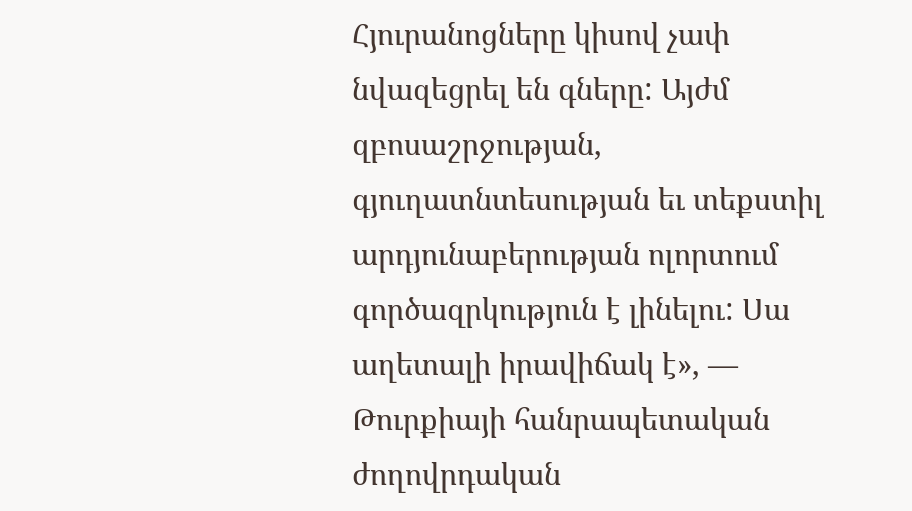Հյուրանոցները կիսով չափ նվազեցրել են գները: Այժմ զբոսաշրջության, գյուղատնտեսության եւ տեքստիլ արդյունաբերության ոլորտում գործազրկություն է լինելու: Սա աղետալի իրավիճակ է», — Թուրքիայի հանրապետական ժողովրդական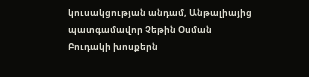կուսակցության անդամ, Անթալիայից պատգամավոր Չեթին Օսման Բուդակի խոսքերն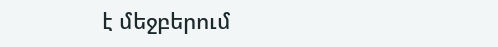է մեջբերում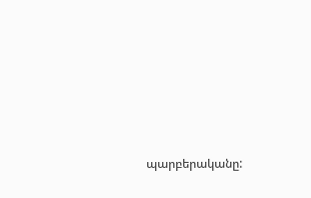պարբերականը: